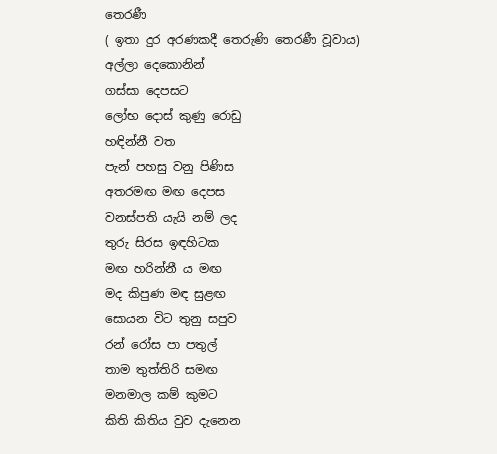තෙරණී
( ඉතා දුර අරණකදී තෙරුණි තෙරණී වූවාය)
අල්ලා දෙකොනින්
ගස්සා දෙපසට
ලෝභ දොස් කුණු රොඩු
හඳින්නී වත
පැන් පහසු වනු පිණිස
අතරමඟ මඟ දෙපස
වනස්පති යැයි නම් ලද
තුරු සිරස ඉඳහිටක
මඟ හරින්නී ය මඟ
මද කිපුණ මඳ සුළඟ
සොයන විට තුනු සපුව
රන් රෝස පා පතුල්
තාම තුත්තිරි සමඟ
මනමාල කම් කුමට
කිති කිතිය වුව දැනෙන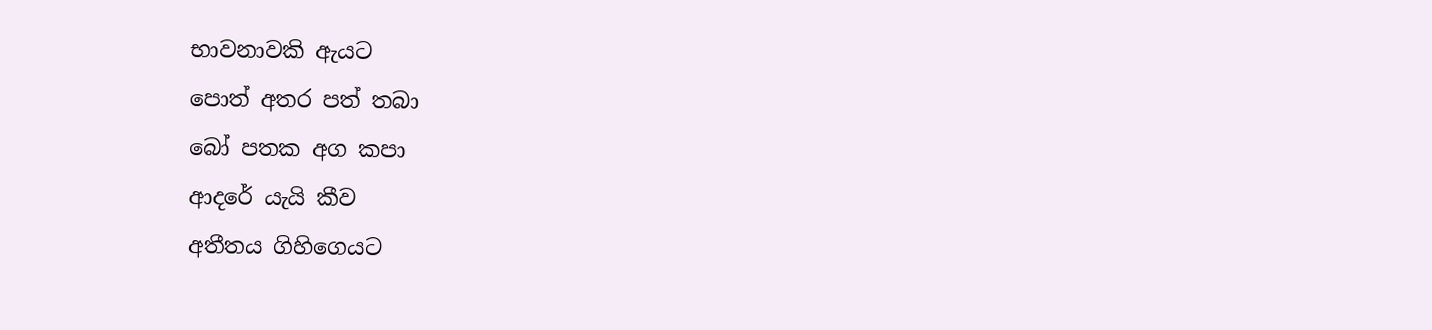භාවනාවකි ඇයට
පොත් අතර පත් තබා
බෝ පතක අග කපා
ආදරේ යැයි කීව
අතීතය ගිහිගෙයට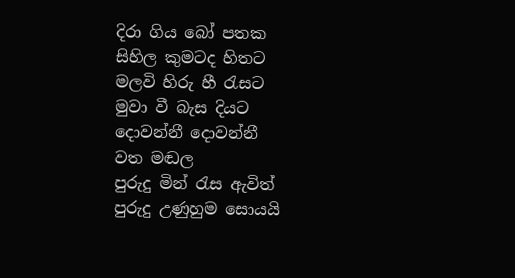දිරා ගිය බෝ පතක
සිහිල කුමටද හිතට
මලවි හිරු හී රැසට
මුවා වී බැස දියට
දොවන්නී දොවන්නී
වත මඬල
පුරුදු මින් රැස ඇවිත්
පුරුදු උණුහුම සොයයි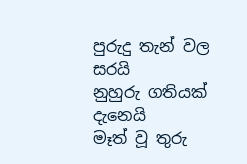පුරුදු තැන් වල සරයි
නුහුරු ගතියක් දැනෙයි
මෑත් වූ තුරු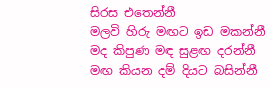සිරස එතෙන්නී
මලවි හිරු මඟට ඉඩ මකන්නී
මද කිපුණ මඳ සුළඟ දරන්නී
මඟ කියන දම් දියට බසින්නී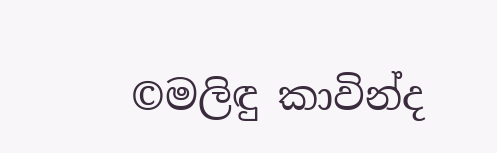©මලිඳු කාවින්ද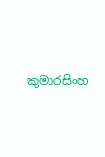කුමාරසිංහ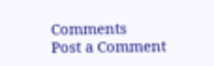Comments
Post a Comment